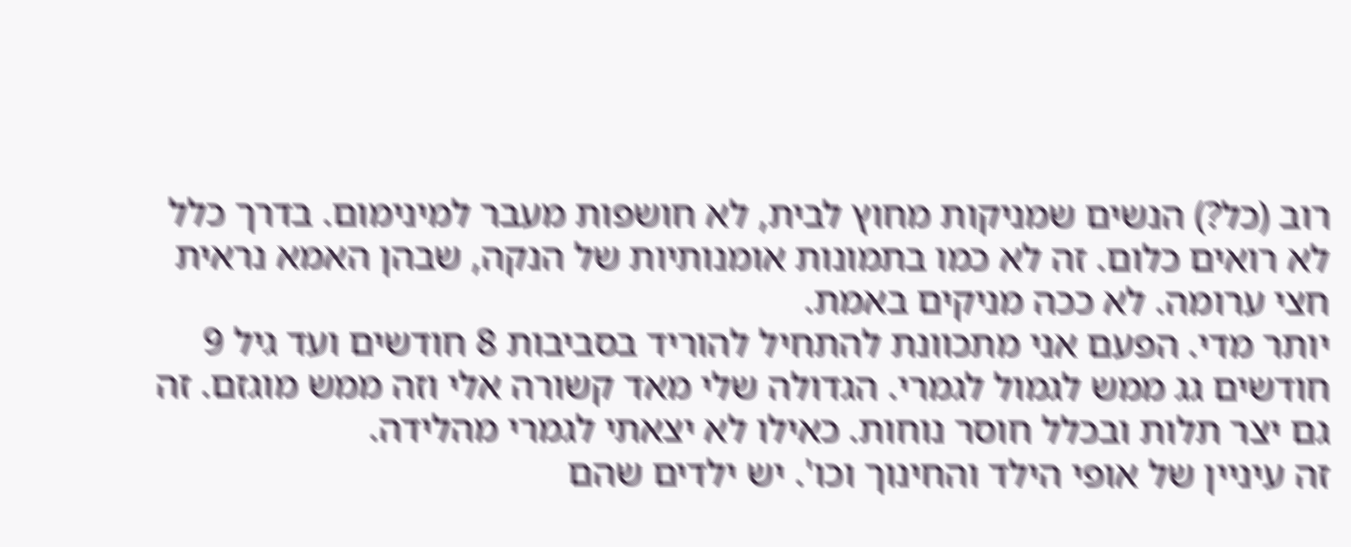רוב (כל?) הנשים שמניקות מחוץ לבית, לא חושפות מעבר למינימום. בדרך כלל לא רואים כלום. זה לא כמו בתמונות אומנותיות של הנקה, שבהן האמא נראית חצי ערומה. לא ככה מניקים באמת.
יותר מדי. הפעם אני מתכוונת להתחיל להוריד בסביבות 8 חודשים ועד גיל 9 חודשים גג ממש לגמול לגמרי. הגדולה שלי מאד קשורה אלי וזה ממש מוגזם. זה גם יצר תלות ובכלל חוסר נוחות. כאילו לא יצאתי לגמרי מהלידה.
זה עיניין של אופי הילד והחינוך וכו'. יש ילדים שהם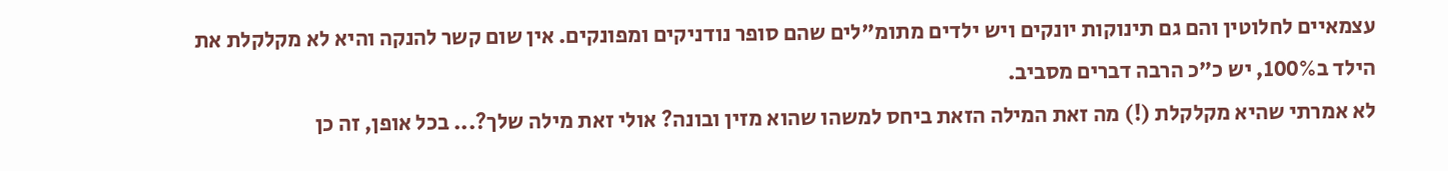עצמאיים לחלוטין והם גם תינוקות יונקים ויש ילדים מתומ"לים שהם סופר נודניקים ומפונקים. אין שום קשר להנקה והיא לא מקלקלת את הילד ב100%, יש כ"כ הרבה דברים מסביב.
לא אמרתי שהיא מקלקלת (!) מה זאת המילה הזאת ביחס למשהו שהוא מזין ובונה? אולי זאת מילה שלך?... בכל אופן, זה כן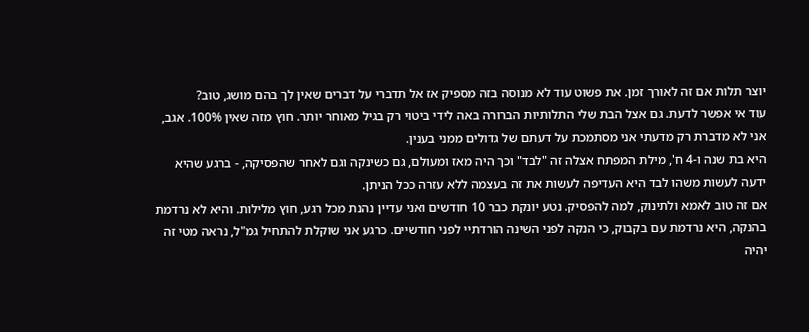יוצר תלות אם זה לאורך זמן. את פשוט עוד לא מנוסה בזה מספיק אז אל תדברי על דברים שאין לך בהם מושג, טוב?
עוד אי אפשר לדעת. גם אצל הבת שלי התלותיות הברורה באה לידי ביטוי רק בגיל מאוחר יותר. חוץ מזה שאין 100%. אגב, אני לא מדברת רק מדעתי אני מסתמכת על דעתם של גדולים ממני בענין.
היא בת שנה ו-4 ח', מילת המפתח אצלה זה "לבד" וכך היה מאז ומעולם, גם כשינקה וגם לאחר שהפסיקה, - ברגע שהיא ידעה לעשות משהו לבד היא העדיפה לעשות את זה בעצמה ללא עזרה ככל הניתן.
אם זה טוב לאמא ולתינוק, למה להפסיק. נטע יונקת כבר 10 חודשים ואני עדיין נהנת מכל רגע, חוץ מלילות. והיא לא נרדמת בהנקה, היא נרדמת עם בקבוק, כי הנקה לפני השינה הורדתיי לפני חודשיים. כרגע אני שוקלת להתחיל גמ"ל, נראה מטי זה יהיה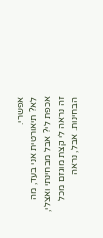אפשרי.
לא? תיאורטית אני בעד, מה אכפת לי? אבל מבחינתי ואצלי, זה נראה לי קצת מוגזם מכל הבחינות. אבל, נראה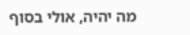מה יהיה, אולי בסוף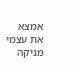אמצא את עצמי מניקה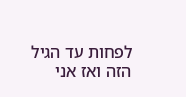לפחות עד הגיל הזה ואז אני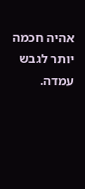אהיה חכמה יותר לגבש עמדה.